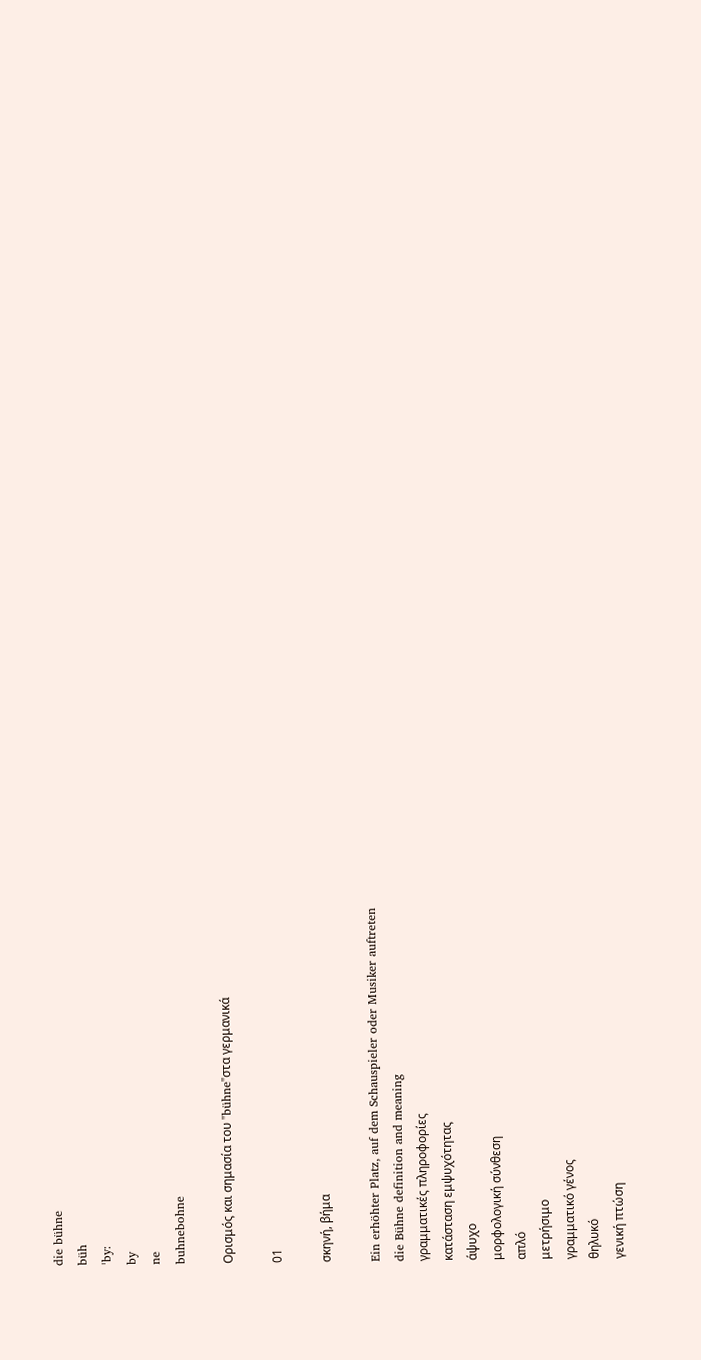die bühne
büh
ˈby:
by
ne
buhnebohne

Ορισμός και σημασία του "bühne"στα γερμανικά

01

σκηνή, βήμα

Ein erhöhter Platz, auf dem Schauspieler oder Musiker auftreten
die Bühne definition and meaning
γραμματικές πληροφορίες
κατάσταση εμψυχότητας
άψυχο
μορφολογική σύνθεση
απλό
μετρήσιμο
γραμματικό γένος
θηλυκό
γενική πτώση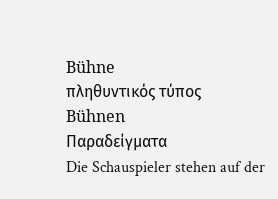Bühne
πληθυντικός τύπος
Bühnen
Παραδείγματα
Die Schauspieler stehen auf der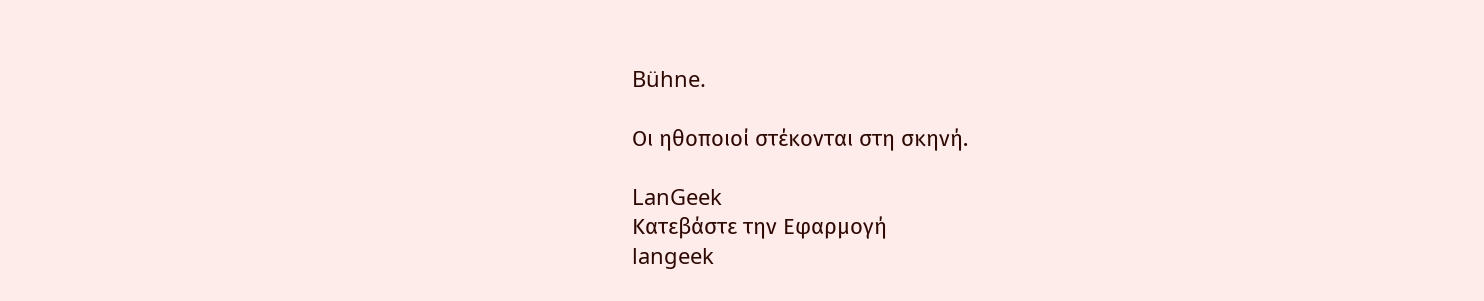Bühne.

Οι ηθοποιοί στέκονται στη σκηνή.

LanGeek
Κατεβάστε την Εφαρμογή
langeek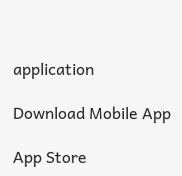application

Download Mobile App

App Store